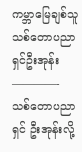ကမ္ဘာမြေချစ်သူ သစ်တောပညာရှင်ဦးအုန်း
————-
သစ်တောပညာရှင် ဦးအုန်းလို့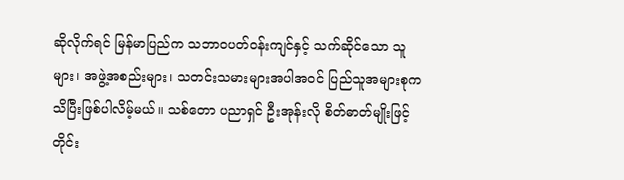ဆိုလိုက်ရင် မြန်မာပြည်က သဘာ၀ပတ်ဝန်းကျင်နှင့် သက်ဆိုင်သော သူများ၊ အဖွဲ့အစည်းများ၊ သတင်းသမားများအပါအဝင် ပြည်သူအများစုက သိပြီးဖြစ်ပါလိမ့်မယ်။ သစ်တော ပညာရှင် ဦးအုန်းလို စိတ်ဓာတ်မျိုးဖြင့် တိုင်း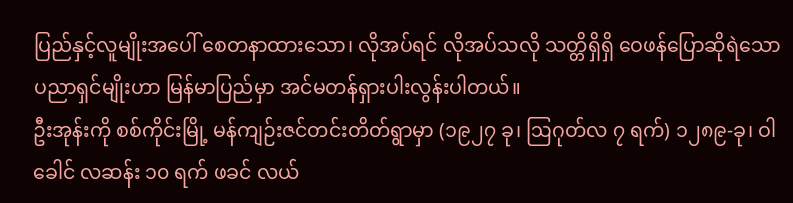ပြည်နှင့်လူမျိုးအပေါ် စေတနာထားသော၊ လိုအပ်ရင် လိုအပ်သလို သတ္တိရှိရှိ ဝေဖန်ပြောဆိုရဲသော ပညာရှင်မျိုးဟာ မြန်မာပြည်မှာ အင်မတန်ရှားပါးလွန်းပါတယ်။
ဦးအုန်းကို စစ်ကိုင်းမြို့ မန်ကျဉ်းဇင်တင်းတိတ်ရွာမှာ (၁၉၂၇ ခု၊ ဩဂုတ်လ ၇ ရက်) ၁၂၈၉-ခု၊ ဝါခေါင် လဆန်း ၁၀ ရက် ဖခင် လယ်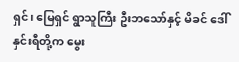ရှင်၊ မြေရှင် ရွာသူကြီး ဦးဘသော်နှင့် မိခင် ဒေါ်နှင်းရီတို့က မွေး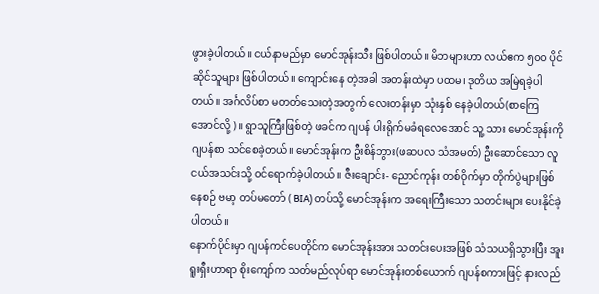ဖွားခဲ့ပါတယ်။ ငယ်နာမည်မှာ မောင်အုန်းသီး ဖြစ်ပါတယ်။ မိဘများဟာ လယ်ဧက ၅၀၀ ပိုင်ဆိုင်သူများ ဖြစ်ပါတယ်။ ကျောင်းနေ တဲ့အခါ အတန်းထဲမှာ ပထမ၊ ဒုတိယ အမြဲရခဲ့ပါတယ်။ အင်္ဂလိပ်စာ မတတ်သေးတဲ့အတွက် လေးတန်းမှာ သုံးနှစ် နေခဲ့ပါတယ်(စာကြေအောင်လို့)။ ရွာသူကြီးဖြစ်တဲ့ ဖခင်က ဂျပန် ပါးရိုက်မခံရလေအောင် သူ့ သား မောင်အုန်းကို ဂျပန်စာ သင်စေခဲ့တယ်။ မောင်အုန်းက ဦးစိန်ဘွား(ဖဆပလ သံအမတ်) ဦးဆောင်သော လူငယ်အသင်းသို့ ဝင်ရောက်ခဲ့ပါတယ်။ ဇီးချောင်း- ညောင်ကုန်း တစ်ဝိုက်မှာ တိုက်ပွဲများဖြစ်နေစဉ် ဗမာ့ တပ်မတော် ( BIA) တပ်သို့ မောင်အုန်းက အရေးကြီးသော သတင်းများ ပေးနိုင်ခဲ့ပါတယ်။
နောက်ပိုင်းမှာ ဂျပန်ကင်ပေတိုင်က မောင်အုန်းအား သတင်းပေးအဖြစ် သံသယရှိသွားပြီး အူးရူးရှီးဟာရာ စိုးကျော်က သတ်မည်လုပ်ရာ မောင်အုန်းတစ်ယောက် ဂျပန်စကားဖြင့် နားလည်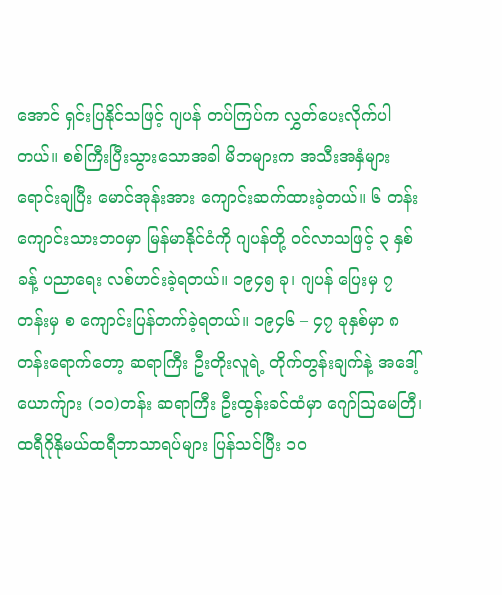အောင် ရှင်းပြနိုင်သဖြင့် ဂျပန် တပ်ကြပ်က လွှတ်ပေးလိုက်ပါတယ်။ စစ်ကြီးပြီးသွားသောအခါ မိဘများက အသီးအနှံများ ရောင်းချပြီး မောင်အုန်းအား ကျောင်းဆက်ထားခဲ့တယ်။ ၆ တန်း ကျောင်းသားဘဝမှာ မြန်မာနိုင်ငံကို ဂျပန်တို့ ဝင်လာသဖြင့် ၃ နှစ်ခန့် ပညာရေး လစ်ဟင်းခဲ့ရတယ်။ ၁၉၄၅ ခု၊ ဂျပန် ပြေးမှ ၇ တန်းမှ စ ကျောင်းပြန်တက်ခဲ့ရတယ်။ ၁၉၄၆ – ၄၇ ခုနှစ်မှာ ၈ တန်းရောက်တော့ ဆရာကြီး ဦးတိုးလူရဲ့ တိုက်တွန်းချက်နဲ့ အဒေါ့်ယောက်ျား (၁၀)တန်း ဆရာကြီး ဦးထွန်းခင်ထံမှာ ဂျော်ဩမေတြီ၊ ထရီဂိုနိုမယ်ထရီဘာသာရပ်များ ပြန်သင်ပြီး ၁၀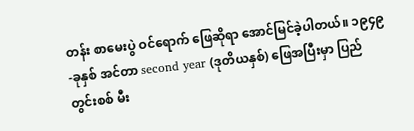တန်း စာမေးပွဲ ဝင်ရောက် ဖြေဆိုရာ အောင်မြင်ခဲ့ပါတယ်။ ၁၉၄၉-ခုနှစ် အင်တာ second year (ဒုတိယနှစ်) ဖြေအပြီးမှာ ပြည်တွင်းစစ် မီး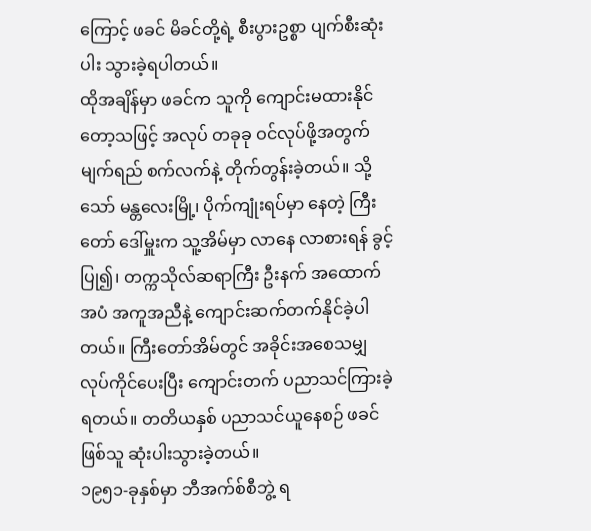ကြောင့် ဖခင် မိခင်တို့ရဲ့ စီးပွားဥစ္စာ ပျက်စီးဆုံးပါး သွားခဲ့ရပါတယ်။
ထိုအချိန်မှာ ဖခင်က သူကို ကျောင်းမထားနိုင်တော့သဖြင့် အလုပ် တခုခု ဝင်လုပ်ဖို့အတွက် မျက်ရည် စက်လက်နဲ့ တိုက်တွန်းခဲ့တယ်။ သို့သော် မန္တလေးမြို့၊ ပိုက်ကျုံးရပ်မှာ နေတဲ့ ကြီးတော် ဒေါ်မှူးက သူ့အိမ်မှာ လာနေ လာစားရန် ခွင့်ပြု၍၊ တက္ကသိုလ်ဆရာကြီး ဦးနက် အထောက်အပံ အကူအညီနဲ့ ကျောင်းဆက်တက်နိုင်ခဲ့ပါတယ်။ ကြီးတော်အိမ်တွင် အခိုင်းအစေသမျှ လုပ်ကိုင်ပေးပြီး ကျောင်းတက် ပညာသင်ကြားခဲ့ရတယ်။ တတိယနှစ် ပညာသင်ယူနေစဉ် ဖခင်ဖြစ်သူ ဆုံးပါးသွားခဲ့တယ်။
၁၉၅၁-ခုနှစ်မှာ ဘီအက်စ်စီဘွဲ့ ရ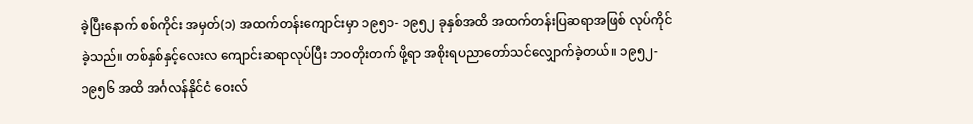ခဲ့ပြီးနောက် စစ်ကိုင်း အမှတ်(၁) အထက်တန်းကျောင်းမှာ ၁၉၅၁- ၁၉၅၂ ခုနှစ်အထိ အထက်တန်းပြဆရာအဖြစ် လုပ်ကိုင်ခဲ့သည်။ တစ်နှစ်နှင့်လေးလ ကျောင်းဆရာလုပ်ပြီး ဘဝတိုးတက် ဖို့ရာ အစိုးရပညာတော်သင်လျှောက်ခဲ့တယ်။ ၁၉၅၂- ၁၉၅၆ အထိ အင်္ဂလန်နိုင်ငံ ဝေးလ်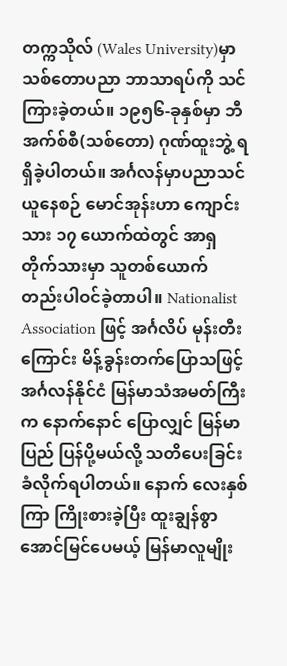တက္ကသိုလ် (Wales University)မှာ သစ်တောပညာ ဘာသာရပ်ကို သင်ကြားခဲ့တယ်။ ၁၉၅၆-ခုနှစ်မှာ ဘီအက်စ်စီ(သစ်တော) ဂုဏ်ထူးဘွဲ့ ရရှိခဲ့ပါတယ်။ အင်္ဂလန်မှာပညာသင်ယူနေစဉ် မောင်အုန်းဟာ ကျောင်းသား ၁၇ ယောက်ထဲတွင် အာရှတိုက်သားမှာ သူတစ်ယောက်တည်းပါဝင်ခဲ့တာပါ။ Nationalist Association ဖြင့် အင်္ဂလိပ် မုန်းတီး ကြောင်း မိန့်ခွန်းတက်ပြောသဖြင့် အင်္ဂလန်နိုင်ငံ မြန်မာသံအမတ်ကြီးက နောက်နောင် ပြောလျှင် မြန်မာပြည် ပြန်ပို့မယ်လို့ သတိပေးခြင်းခံလိုက်ရပါတယ်။ နောက် လေးနှစ်ကြာ ကြိုးစားခဲ့ပြီး ထူးချွန်စွာအောင်မြင်ပေမယ့် မြန်မာလူမျိုး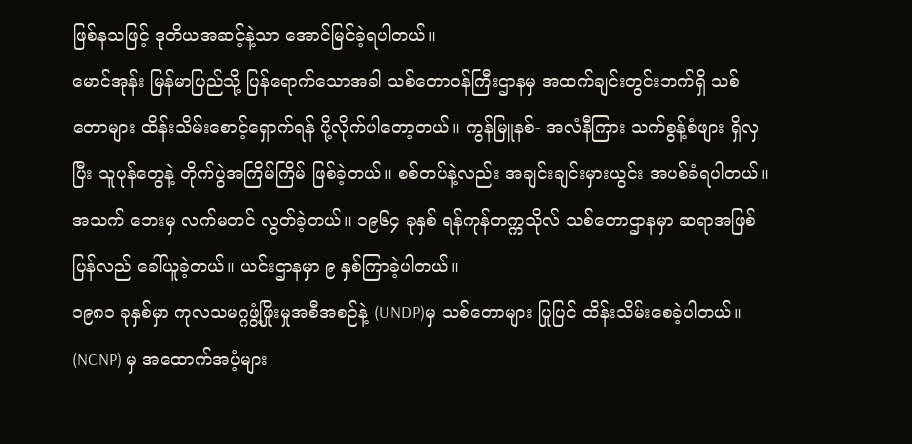ဖြစ်နသဖြင့် ဒုတိယအဆင့်နဲ့သာ အောင်မြင်ခဲ့ရပါတယ်။
မောင်အုန်း မြန်မာပြည်သို့ ပြန်ရောက်သောအခါ သစ်တောဝန်ကြီးဌာနမှ အထက်ချင်းတွင်းဘက်ရှိ သစ်တောများ ထိန်းသိမ်းစောင့်ရှောက်ရန် ပို့လိုက်ပါတော့တယ်။ ကွန်မြူနစ်- အလံနီကြား သက်စွန့်စံဖျား ရှိလှပြီး သူပုန်တွေနဲ့ တိုက်ပွဲအကြိမ်ကြိမ် ဖြစ်ခဲ့တယ်။ စစ်တပ်နဲ့လည်း အချင်းချင်းမှားယွင်း အပစ်ခံရပါတယ်။ အသက် ဘေးမှ လက်မတင် လွတ်ခဲ့တယ်။ ၁၉၆၄ ခုနှစ် ရန်ကုန်တက္ကသိုလ် သစ်တောဌာနမှာ ဆရာအဖြစ် ပြန်လည် ခေါ်ယူခဲ့တယ်။ ယင်းဌာနမှာ ၉ နှစ်ကြာခဲ့ပါတယ်။
၁၉၈၁ ခုနှစ်မှာ ကုလသမဂ္ဂဖွံ့ဖြိုးမှုအစီအစဉ်နဲ့ (UNDP)မှ သစ်တောများ ပြုပြင် ထိန်းသိမ်းစေခဲ့ပါတယ်။ (NCNP) မှ အထောက်အပံ့များ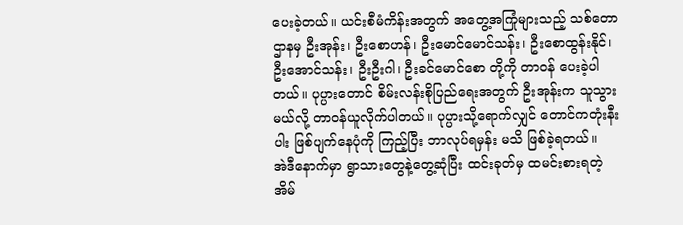ပေးခဲ့တယ်။ ယင်းစီမံကိန်းအတွက် အတွေ့အကြုံများသည့် သစ်တောဌာနမှ ဦးအုန်း၊ ဦးစောဟန်၊ ဦးမောင်မောင်သန်း၊ ဦးစောထွန်းနိုင်၊ ဦးအောင်သန်း၊ ဦးဦးဂါ၊ ဦးခင်မောင်စော တို့ကို တာဝန် ပေးခဲ့ပါတယ်။ ပုပ္ပားတောင် စိမ်းလန်းစိုပြည်ရေးအတွက် ဦးအုန်းက သူသွားမယ်လို့ တာဝန်ယူလိုက်ပါတယ်။ ပုပ္ပားသို့ရောက်လျှင် တောင်ကတုံးနီးပါး ဖြစ်ပျက်နေပုံကို ကြည့်ပြီး ဘာလုပ်ရမှန်း မသိ ဖြစ်ခဲ့ရတယ်။
အဲဒီနောက်မှာ ရွာသားတွေနဲ့တွေ့ဆုံပြီး ထင်းခုတ်မှ ထမင်းစားရတဲ့ အိမ်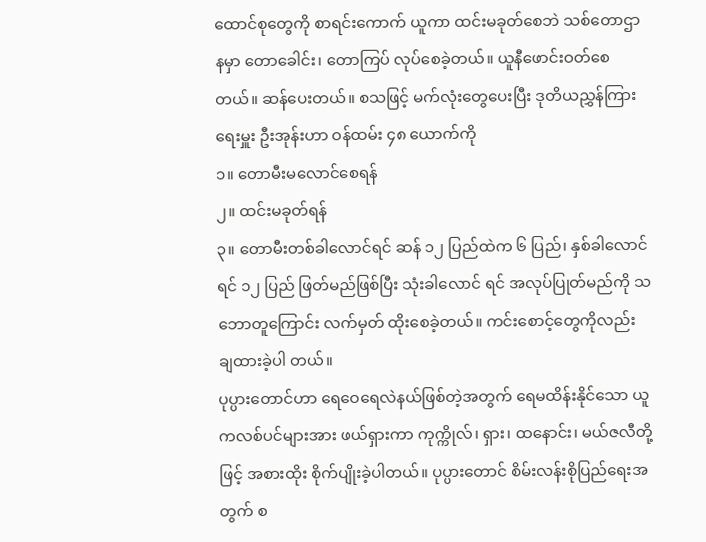ထောင်စုတွေကို စာရင်းကောက် ယူကာ ထင်းမခုတ်စေဘဲ သစ်တောဌာနမှာ တောခေါင်း၊ တောကြပ် လုပ်စေခဲ့တယ်။ ယူနီဖောင်းဝတ်စေတယ်။ ဆန်ပေးတယ်။ စသဖြင့် မက်လုံးတွေပေးပြီး ဒုတိယညွှန်ကြားရေးမှူး ဦးအုန်းဟာ ဝန်ထမ်း ၄၈ ယောက်ကို
၁။ တောမီးမလောင်စေရန်
၂။ ထင်းမခုတ်ရန်
၃။ တောမီးတစ်ခါလောင်ရင် ဆန် ၁၂ ပြည်ထဲက ၆ ပြည်၊ နှစ်ခါလောင်ရင် ၁၂ ပြည် ဖြတ်မည်ဖြစ်ပြီး သုံးခါလောင် ရင် အလုပ်ပြုတ်မည်ကို သဘောတူကြောင်း လက်မှတ် ထိုးစေခဲ့တယ်။ ကင်းစောင့်တွေကိုလည်း ချထားခဲ့ပါ တယ်။
ပုပ္ပားတောင်ဟာ ရေဝေရေလဲနယ်ဖြစ်တဲ့အတွက် ရေမထိန်းနိုင်သော ယူကလစ်ပင်များအား ဖယ်ရှားကာ ကုက္ကိုလ်၊ ရှား၊ ထနောင်း၊ မယ်ဇလီတို့ဖြင့် အစားထိုး စိုက်ပျိုးခဲ့ပါတယ်။ ပုပ္ပားတောင် စိမ်းလန်းစိုပြည်ရေးအတွက် စ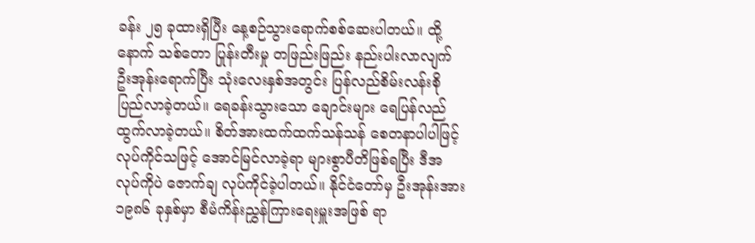ခန်း ၂၅ ခုထားရှိပြီး နေ့စဉ်သွားရောက်စစ်ဆေးပါတယ်။ ထို့နောက် သစ်တော ပြုန်းတီးမှု တဖြည်းဖြည်း နည်းပါးလာလျက် ဦးအုန်းရောက်ပြီး သုံးလေးနှစ်အတွင်း ပြန်လည်စိမ်းလန်းစိုပြည်လာခဲ့တယ်။ ရေခန်းသွားသော ချောင်းများ ရေပြန်လည်ထွက်လာခဲ့တယ်။ စိတ်အားထက်ထက်သန်သန် စေတနာပါပါဖြင့် လုပ်ကိုင်သဖြင့် အောင်မြင်လာခဲ့ရာ များစွာပီတိဖြစ်ရပြီး ဒီအလုပ်ကိုပဲ ဇောက်ချ လုပ်ကိုင်ခဲ့ပါတယ်။ နိုင်ငံတော်မှ ဦးအုန်းအား ၁၉၈၆ ခုနှစ်မှာ စီမံကိန်းညွှန်ကြားရေးမှူးအဖြစ် ရာ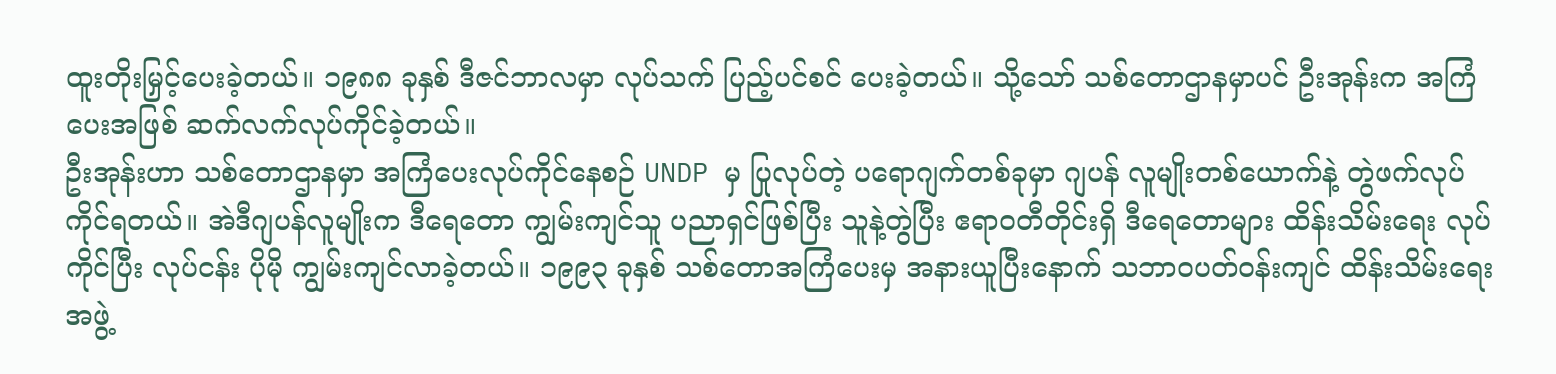ထူးတိုးမြှင့်ပေးခဲ့တယ်။ ၁၉၈၈ ခုနှစ် ဒီဇင်ဘာလမှာ လုပ်သက် ပြည့်ပင်စင် ပေးခဲ့တယ်။ သို့သော် သစ်တောဌာနမှာပင် ဦးအုန်းက အကြံပေးအဖြစ် ဆက်လက်လုပ်ကိုင်ခဲ့တယ်။
ဦးအုန်းဟာ သစ်တောဌာနမှာ အကြံပေးလုပ်ကိုင်နေစဉ် UNDP မှ ပြုလုပ်တဲ့ ပရောဂျက်တစ်ခုမှာ ဂျပန် လူမျိုးတစ်ယောက်နဲ့ တွဲဖက်လုပ်ကိုင်ရတယ်။ အဲဒီဂျပန်လူမျိုးက ဒီရေတော ကျွမ်းကျင်သူ ပညာရှင်ဖြစ်ပြီး သူနဲ့တွဲပြီး ဧရာ၀တီတိုင်းရှိ ဒီရေတောများ ထိန်းသိမ်းရေး လုပ်ကိုင်ပြီး လုပ်ငန်း ပိုမို ကျွမ်းကျင်လာခဲ့တယ်။ ၁၉၉၃ ခုနှစ် သစ်တောအကြံပေးမှ အနားယူပြီးနောက် သဘာ၀ပတ်ဝန်းကျင် ထိန်းသိမ်းရေးအဖွဲ့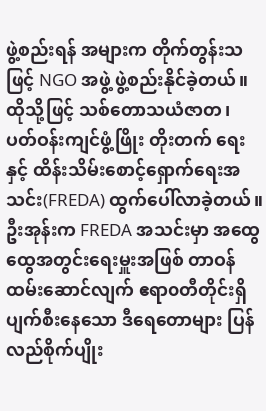ဖွဲ့စည်းရန် အများက တိုက်တွန်းသဖြင့် NGO အဖွဲ့ ဖွဲ့စည်းနိုင်ခဲ့တယ်။ ထိုသို့ဖြင့် သစ်တောသယံဇာတ၊ ပတ်ဝန်းကျင်ဖွံ့ဖြိုး တိုးတက် ရေးနှင့် ထိန်းသိမ်းစောင့်ရှောက်ရေးအသင်း(FREDA) ထွက်ပေါ်လာခဲ့တယ်။
ဦးအုန်းက FREDA အသင်းမှာ အထွေထွေအတွင်းရေးမှူးအဖြစ် တာဝန်ထမ်းဆောင်လျက် ဧရာ၀တီတိုင်းရှိ ပျက်စီးနေသော ဒီရေတောများ ပြန်လည်စိုက်ပျိုး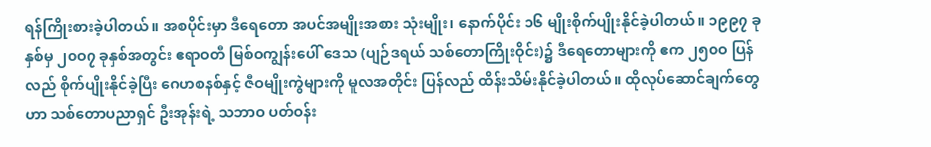ရန်ကြိုးစားခဲ့ပါတယ်။ အစပိုင်းမှာ ဒီရေတော အပင်အမျိုးအစား သုံးမျိုး၊ နောက်ပိုင်း ၁၆ မျိုးစိုက်ပျိုးနိုင်ခဲ့ပါတယ်။ ၁၉၉၇ ခုနှစ်မှ ၂၀ဝ၇ ခုနှစ်အတွင်း ဧရာဝတီ မြစ်ဝကျွန်းပေါ် ဒေသ (ပျဉ်ဒရယ် သစ်တောကြိုးဝိုင်း)၌ ဒီရေတောများကို ဧက ၂၅၀ဝ ပြန်လည် စိုက်ပျိုးနိုင်ခဲ့ပြီး ဂေဟစနစ်နှင့် ဇီဝမျိုးကွဲများကို မူလအတိုင်း ပြန်လည် ထိန်းသိမ်းနိုင်ခဲ့ပါတယ်။ ထိုလုပ်ဆောင်ချက်တွေဟာ သစ်တောပညာရှင် ဦးအုန်းရဲ့ သဘာဝ ပတ်ဝန်း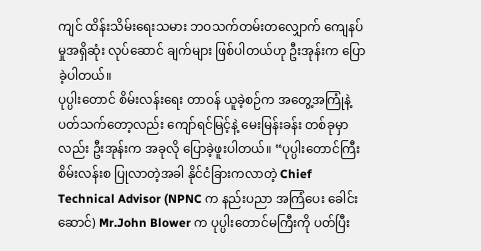ကျင် ထိန်းသိမ်းရေးသမား ဘဝသက်တမ်းတလျှောက် ကျေနပ်မှုအရှိဆုံး လုပ်ဆောင် ချက်များ ဖြစ်ပါတယ်ဟု ဦးအုန်းက ပြောခဲ့ပါတယ်။
ပုပ္ပါးတောင် စိမ်းလန်းရေး တာဝန် ယူခဲ့စဉ်က အတွေ့အကြုံနဲ့ပတ်သက်တော့လည်း ကျော်ရင်မြင့်နဲ့ မေးမြန်းခန်း တစ်ခုမှာလည်း ဦးအုန်းက အခုလို ပြောခဲ့ဖူးပါတယ်။ “ပုပ္ပါးတောင်ကြီး စိမ်းလန်းစ ပြုလာတဲ့အခါ နိုင်ငံခြားကလာတဲ့ Chief Technical Advisor (NPNC က နည်းပညာ အကြံပေး ခေါင်းဆောင်) Mr.John Blower က ပုပ္ပါးတောင်မကြီးကို ပတ်ပြီး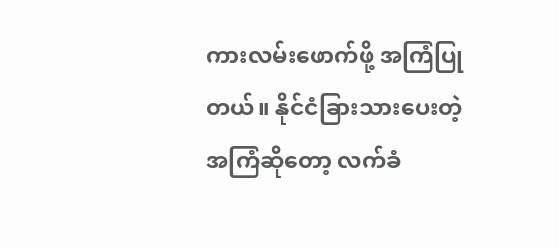ကားလမ်းဖောက်ဖို့ အကြံပြုတယ်။ နိုင်ငံခြားသားပေးတဲ့ အကြံဆိုတော့ လက်ခံ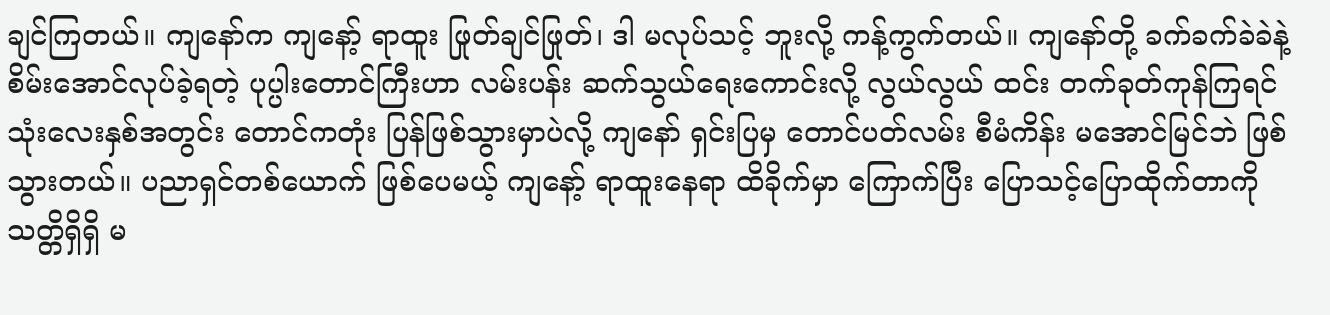ချင်ကြတယ်။ ကျနော်က ကျနော့် ရာထူး ဖြုတ်ချင်ဖြုတ်၊ ဒါ မလုပ်သင့် ဘူးလို့ ကန့်ကွက်တယ်။ ကျနော်တို့ ခက်ခက်ခဲခဲနဲ့ စိမ်းအောင်လုပ်ခဲ့ရတဲ့ ပုပ္ပါးတောင်ကြီးဟာ လမ်းပန်း ဆက်သွယ်ရေးကောင်းလို့ လွယ်လွယ် ထင်း တက်ခုတ်ကုန်ကြရင် သုံးလေးနှစ်အတွင်း တောင်ကတုံး ပြန်ဖြစ်သွားမှာပဲလို့ ကျနော် ရှင်းပြမှ တောင်ပတ်လမ်း စီမံကိန်း မအောင်မြင်ဘဲ ဖြစ်သွားတယ်။ ပညာရှင်တစ်ယောက် ဖြစ်ပေမယ့် ကျနော့် ရာထူးနေရာ ထိခိုက်မှာ ကြောက်ပြီး ပြောသင့်ပြောထိုက်တာကို သတ္တိရှိရှိ မ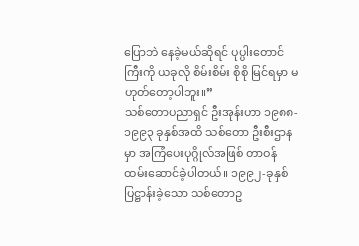ပြောဘဲ နေခဲ့မယ်ဆိုရင် ပုပ္ပါးတောင်ကြီးကို ယခုလို စိမ်းစိမ်း စိုစို မြင်ရမှာ မဟုတ်တော့ပါဘူး။”
သစ်တောပညာရှင် ဦးအုန်းဟာ ၁၉၈၈- ၁၉၉၃ ခုနှစ်အထိ သစ်တော ဦးစီးဌာနမှာ အကြံပေးပုဂ္ဂိုလ်အဖြစ် တာဝန်ထမ်းဆောင်ခဲ့ပါတယ်။ ၁၉၉၂-ခုနှစ် ပြဋ္ဌာန်းခဲ့သော သစ်တောဥ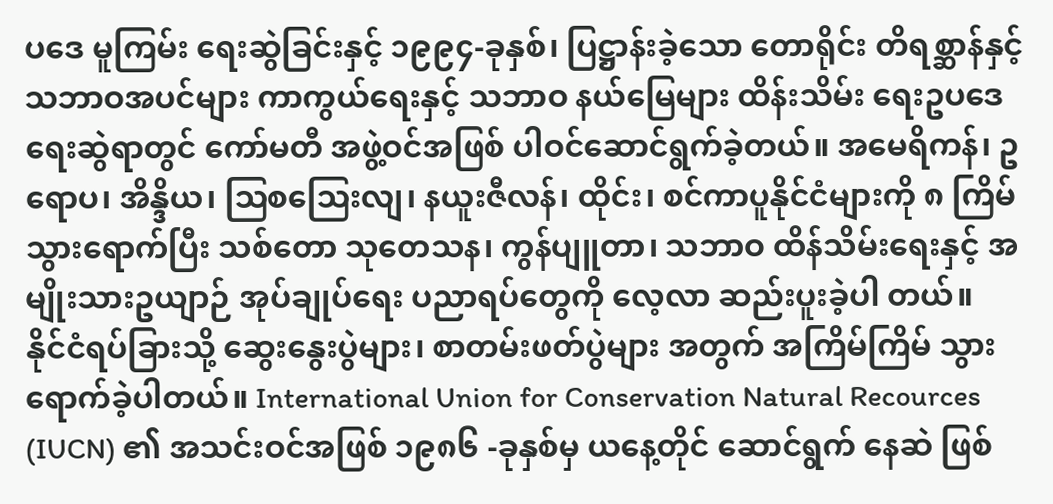ပဒေ မူကြမ်း ရေးဆွဲခြင်းနှင့် ၁၉၉၄-ခုနှစ်၊ ပြဋ္ဌာန်းခဲ့သော တောရိုင်း တိရစ္ဆာန်နှင့် သဘာဝအပင်များ ကာကွယ်ရေးနှင့် သဘာဝ နယ်မြေများ ထိန်းသိမ်း ရေးဥပဒေ ရေးဆွဲရာတွင် ကော်မတီ အဖွဲ့ဝင်အဖြစ် ပါဝင်ဆောင်ရွက်ခဲ့တယ်။ အမေရိကန်၊ ဥရောပ၊ အိန္ဒိယ၊ ဩစဩေးလျ၊ နယူးဇီလန်၊ ထိုင်း၊ စင်ကာပူနိုင်ငံများကို ၈ ကြိမ် သွားရောက်ပြီး သစ်တော သုတေသန၊ ကွန်ပျူတာ၊ သဘာဝ ထိန်သိမ်းရေးနှင့် အမျိုးသားဥယျာဉ် အုပ်ချုပ်ရေး ပညာရပ်တွေကို လေ့လာ ဆည်းပူးခဲ့ပါ တယ်။
နိုင်ငံရပ်ခြားသို့ ဆွေးနွေးပွဲများ၊ စာတမ်းဖတ်ပွဲများ အတွက် အကြိမ်ကြိမ် သွားရောက်ခဲ့ပါတယ်။ International Union for Conservation Natural Recources (IUCN) ၏ အသင်းဝင်အဖြစ် ၁၉၈၆ -ခုနှစ်မှ ယနေ့တိုင် ဆောင်ရွက် နေဆဲ ဖြစ်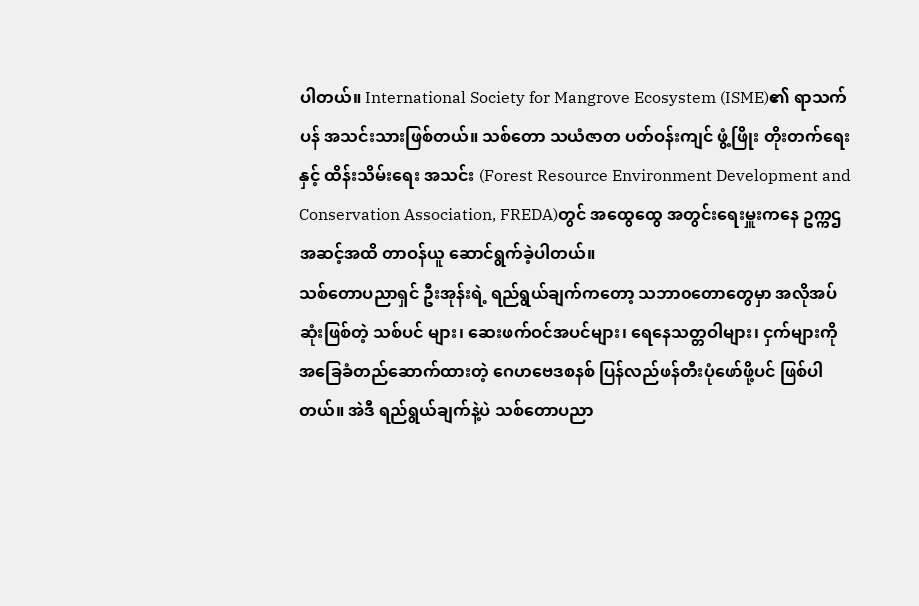ပါတယ်။ International Society for Mangrove Ecosystem (ISME)၏ ရာသက်ပန် အသင်းသားဖြစ်တယ်။ သစ်တော သယံဇာတ ပတ်ဝန်းကျင် ဖွံ့ဖြိုး တိုးတက်ရေးနှင့် ထိန်းသိမ်းရေး အသင်း (Forest Resource Environment Development and Conservation Association, FREDA)တွင် အထွေထွေ အတွင်းရေးမှူးကနေ ဥက္ကဌ အဆင့်အထိ တာဝန်ယူ ဆောင်ရွက်ခဲ့ပါတယ်။
သစ်တောပညာရှင် ဦးအုန်းရဲ့ ရည်ရွယ်ချက်ကတော့ သဘာ၀တောတွေမှာ အလိုအပ်ဆုံးဖြစ်တဲ့ သစ်ပင် များ၊ ဆေးဖက်ဝင်အပင်များ၊ ရေနေသတ္တဝါများ၊ ငှက်များကို အခြေခံတည်ဆောက်ထားတဲ့ ဂေဟဗေဒစနစ် ပြန်လည်ဖန်တီးပုံဖော်ဖို့ပင် ဖြစ်ပါတယ်။ အဲဒီ ရည်ရွယ်ချက်နဲ့ပဲ သစ်တောပညာ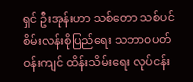ရှင် ဦးအုန်းဟာ သစ်တော သစ်ပင် စိမ်းလန်းစိုပြည်ရေး သဘာ၀ပတ်ဝန်းကျင် ထိန်းသိမ်းရေး လုပ်ငန်း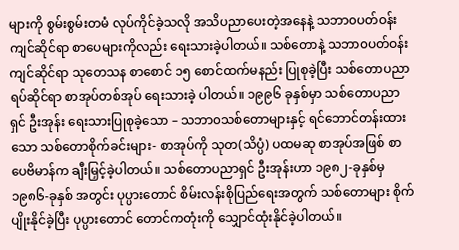များကို စွမ်းစွမ်းတမံ လုပ်ကိုင်ခဲ့သလို အသိပညာပေးတဲ့အနေနဲ့ သဘာ၀ပတ်ဝန်းကျင်ဆိုင်ရာ စာပေများကိုလည်း ရေးသားခဲ့ပါတယ်။ သစ်တောနဲ့ သဘာ၀ပတ်ဝန်းကျင်ဆိုင်ရာ သုတေသန စာစောင် ၁၅ စောင်ထက်မနည်း ပြုစုခဲ့ပြီး သစ်တောပညာရပ်ဆိုင်ရာ စာအုပ်တစ်အုပ် ရေးသားခဲ့ ပါတယ်။ ၁၉၉၆ ခုနှစ်မှာ သစ်တောပညာရှင် ဦးအုန်း ရေးသားပြုစုခဲ့သော – သဘာ၀သစ်တောများနှင့် ရင်ဘောင်တန်းထားသော သစ်တောစိုက်ခင်းများ- စာအုပ်ကို သုတ(သိပ္ပံ) ပထမဆု စာအုပ်အဖြစ် စာပေဗိမာန်က ချီးမြှင့်ခဲ့ပါတယ်။ သစ်တောပညာရှင် ဦးအုန်းဟာ ၁၉၈၂-ခုနှစ်မှ ၁၉၈၆-ခုနှစ် အတွင်း ပုပ္ပားတောင် စိမ်းလန်းစိုပြည်ရေးအတွက် သစ်တောများ စိုက်ပျိုးနိုင်ခဲ့ပြီး ပုပ္ပားတောင် တောင်ကတုံးကို သျှောင်ထုံးနိုင်ခဲ့ပါတယ်။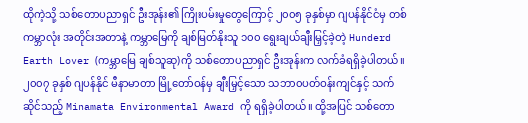ထိုကဲ့သို့ သစ်တောပညာရှင် ဦးအုန်း၏ ကြိုးပမ်းမှုတွေကြောင့် ၂၀၀၅ ခုနှစ်မှာ ဂျပန်နိုင်ငံမှ တစ်ကမ္ဘာလုံး အတိုင်းအတာနဲ့ ကမ္ဘာမြေကို ချစ်မြတ်နိုးသူ ၁၀၀ ရွေးချယ်ချီးမြှင့်ခဲ့တဲ့ Hunderd Earth Lover (ကမ္ဘာမြေ ချစ်သူဆု)ကို သစ်တောပညာရှင် ဦးအုန်းက လက်ခံရရှိခဲ့ပါတယ်။ ၂၀၀၇ ခုနှစ် ဂျပန်နိုင် မီနာမာတာ မြို့တော်ဝန်မှ ချီးမြှင့်သော သဘာ၀ပတ်ဝန်းကျင်နှင့် သက်ဆိုင်သည့် Minamata Environmental Award ကို ရရှိခဲ့ပါတယ်။ ထို့အပြင် သစ်တော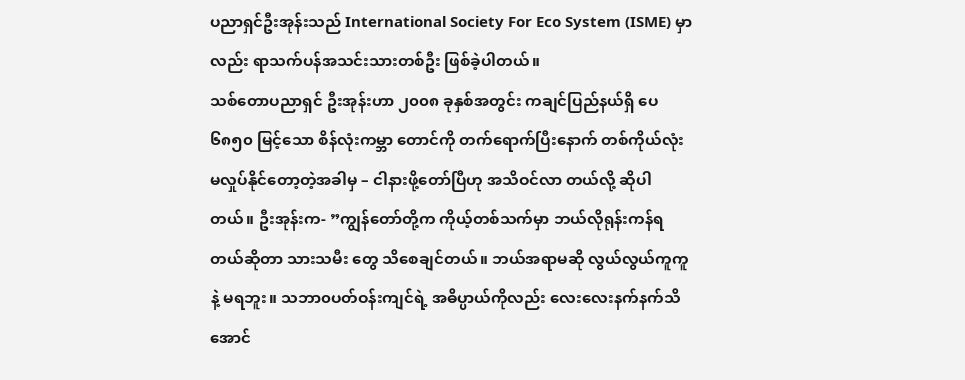ပညာရှင်ဦးအုန်းသည် International Society For Eco System (ISME) မှာလည်း ရာသက်ပန်အသင်းသားတစ်ဦး ဖြစ်ခဲ့ပါတယ်။
သစ်တောပညာရှင် ဦးအုန်းဟာ ၂၀၀၈ ခုနှစ်အတွင်း ကချင်ပြည်နယ်ရှိ ပေ ၆၈၅၀ မြင့်သော စိန်လုံးကမ္ဘာ တောင်ကို တက်ရောက်ပြီးနောက် တစ်ကိုယ်လုံးမလှုပ်နိုင်တော့တဲ့အခါမှ – ငါနားဖို့တော်ပြီဟု အသိဝင်လာ တယ်လို့ ဆိုပါတယ်။ ဦးအုန်းက- ”ကျွန်တော်တို့က ကိုယ့်တစ်သက်မှာ ဘယ်လိုရုန်းကန်ရတယ်ဆိုတာ သားသမီး တွေ သိစေချင်တယ်။ ဘယ်အရာမဆို လွယ်လွယ်ကူကူနဲ့ မရဘူး။ သဘာ၀ပတ်ဝန်းကျင်ရဲ့ အဓိပ္ပာယ်ကိုလည်း လေးလေးနက်နက်သိအောင်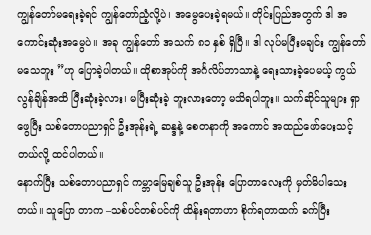ကျွန်တော်မရေးခဲ့ရင် ကျွန်တော်ညံ့လို့ပဲ၊ အမွေပေးခဲ့ရမယ်။ တိုင်းပြည်အတွက် ဒါ အကောင်းဆုံးအမွေပဲ။ အခု ကျွန်တော် အသက် ၈၁ နှစ် ရှိပြီ။ ဒါ လုပ်မပြီးမချင်း ကျွန်တော် မသေဘူး ”ဟု ပြောခဲ့ပါတယ်။ ထိုစာအုပ်ကို အင်္ဂလိပ်ဘာသာနဲ့ ရေးသားခဲ့ပေမယ့် ကွယ်လွန်ချိန်အထိ ပြီးဆုံးခဲ့လား၊ မပြီးဆုံးခဲ့ ဘူးလားတော့ မသိရပါဘူး။ သက်ဆိုင်သူများ ရှာဖွေပြီး သစ်တောပညာရှင် ဦးအုန်းရဲ့ ဆန္ဒနဲ့ စေတနာကို အကောင် အထည်ဖော်ပေးသင့်တယ်လို့ ထင်ပါတယ်။
နောက်ပြီး သစ်တောပညာရှင် ကမ္ဘာမြေချစ်သူ ဦးအုန်း ပြောတာလေးကို မှတ်မိပါသေးတယ်။ သူပြော တာက –သစ်ပင်တစ်ပင်ကို ထိန်းရတာဟာ စိုက်ရတာထက် ခက်ပြီး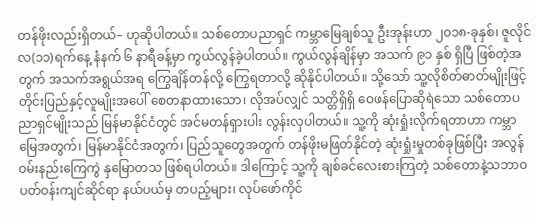တန်ဖိုးလည်းရှိတယ်– ဟုဆိုပါတယ်။ သစ်တောပညာရှင် ကမ္ဘာမြေချစ်သူ ဦးအုန်းဟာ ၂၀၁၈-ခုနှစ်၊ ဇူလိုင်လ(၁၁)ရက်နေ့ နံနက် ၆ နာရီခန့်မှာ ကွယ်လွန်ခဲ့ပါတယ်။ ကွယ်လွန်ချိန်မှာ အသက် ၉၁ နှစ် ရှိပြီ ဖြစ်တဲ့အတွက် အသက်အရွယ်အရ ကြွေချိန်တန်လို့ ကြွေရတာလို့ ဆိုနိုင်ပါတယ်။ သို့သော် သူ့လိုစိတ်ဓာတ်မျိုးဖြင့် တိုင်းပြည်နှင့်လူမျိုးအပေါ် စေတနာထားသော၊ လိုအပ်လျှင် သတ္တိရှိရှိ ဝေဖန်ပြောဆိုရဲသော သစ်တောပညာရှင်မျိုးသည် မြန်မာနိုင်ငံတွင် အင်မတန်ရှားပါး လွန်းလှပါတယ်။ သူ့ကို ဆုံးရှုံးလိုက်ရတာဟာ ကမ္ဘာမြေအတွက်၊ မြန်မာနိုင်ငံအတွက်၊ ပြည်သူတွေအတွက် တန်ဖိုးမဖြတ်နိုင်တဲ့ ဆုံးရှုံးမှုတစ်ခုဖြစ်ပြီး အလွန်ဝမ်းနည်းကြေကွဲ နှမြောတသ ဖြစ်ရပါတယ်။ ဒါကြောင့် သူ့ကို ချစ်ခင်လေးစားကြတဲ့ သစ်တောနဲ့သဘာ၀ပတ်ဝန်းကျင်ဆိုင်ရာ နယ်ပယ်မှ တပည့်များ၊ လုပ်ဖော်ကိုင်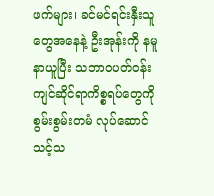ဖက်များ၊ ခင်မင်ရင်းနှီးသူတွေအနေနဲ့ ဦးအုန်းကို နမူနာယူပြီး သဘာ၀ပတ်ဝန်းကျင်ဆိုင်ရာကိစ္စရပ်တွေကို စွမ်းစွမ်းတမံ လုပ်ဆောင်သင့်သ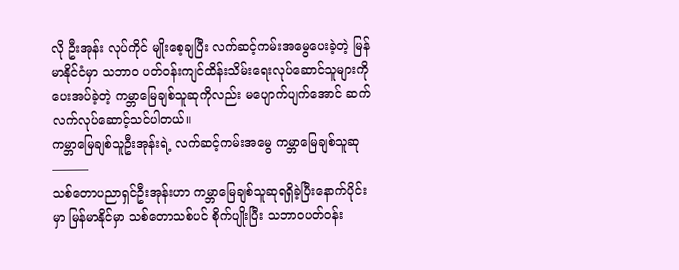လို ဦးအုန်း လုပ်ကိုင် မျိုးစေ့ချပြီး လက်ဆင့်ကမ်းအမွေပေးခဲ့တဲ့ မြန်မာနိုင်ငံမှာ သဘာ၀ ပတ်ဝန်းကျင်ထိန်းသိမ်းရေးလုပ်ဆောင်သူများကို ပေးအပ်ခဲ့တဲ့ ကမ္ဘာမြေချစ်သူဆုကိုလည်း မပျောက်ပျက်အောင် ဆက်လက်လုပ်ဆောင့်သင်ပါတယ်။
ကမ္ဘာမြေချစ်သူဦးအုန်းရဲ့ လက်ဆင့်ကမ်းအမွေ ကမ္ဘာမြေချစ်သူဆု
———
သစ်တောပညာရှင်ဦးအုန်းဟာ ကမ္ဘာမြေချစ်သူဆုရရှိခဲ့ပြီးနောက်ပိုင်းမှာ မြန်မာနိုင်မှာ သစ်တောသစ်ပင် စိုက်ပျိုးပြီး သဘာ၀ပတ်ဝန်း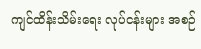ကျင်ထိန်းသိမ်းရေး လုပ်ငန်းများ အစဉ်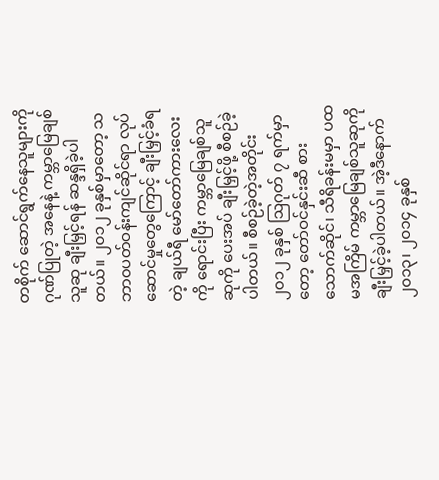တစိုက် ဆောင်ရွက်နေသူများကို ဂုဏ်ပြုတဲ့ အနေနဲ့ ကမ္ဘာမြေချစ်သူဆု ချီးမြှင့်ရန် ဆန္ဒရှိခဲ့ပါတယ်။ ၂၀၁၂ ခုနှစ်မှာတော့ သဘာ၀ပတ်ဝန်းကျင်ဆိုင်ရာ လုပ်ဆောင်မှုတွေကြောင့် ချီးမြှင့်ခံရတဲ့ ချယ်ရီ မော်တော်ကားလေးကို ရောင်းပြီး ကမ္ဘာမြေချစ်သူဆုကို ပေးအပ် ချီးမြှင့်ဖို့ စီစဉ်ခဲ့ပါတယ်။ စီစဉ်ခဲ့တဲ့အတိုင်း ၂၀၁၂ ခုနှစ် ဩဂုတ် ၇ ရက်မှာတော့ တော်ဝင်နှင်းဆီ စားသောက်ဆိုင်၊ သီရိခန်းမမှာ ပထမအကြိမ် ကမ္ဘာမြေချစ်သူဆုကို ချီးမြှင့်ခဲ့ပါတယ်။ အဲ့ဒီနောက် ၂၀၁၃၊ ၂၀၁၄ ခုနှစ်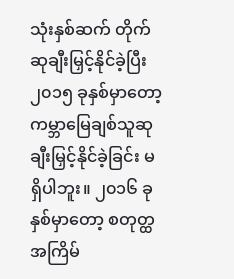သုံးနှစ်ဆက် တိုက် ဆုချီးမြှင့်နိုင်ခဲ့ပြီး ၂၀၁၅ ခုနှစ်မှာတော့ ကမ္ဘာမြေချစ်သူဆု ချီးမြှင့်နိုင်ခဲ့ခြင်း မရှိပါဘူး။ ၂၀၁၆ ခုနှစ်မှာတော့ စတုတ္ထအကြိမ်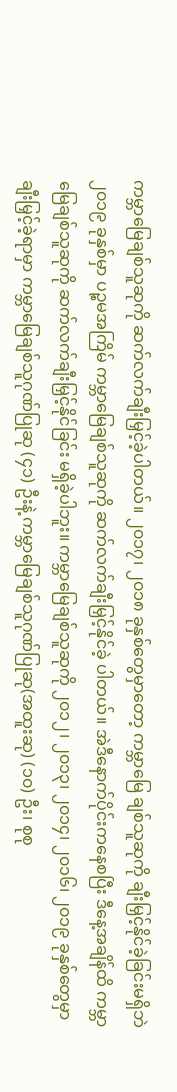ကမ္ဘာမြေချစ်သူဆုကို ဆက်လက်ချီးမြှင့်ခဲ့ပါတယ်။ ၂၀၁၇၊ ၂၀၁၈ ခုနှစ်တွေမှာတော့ ကမ္ဘာမြေ ချစ်သူဆုကို ချီးမြှင့်နိုင်ခဲ့ခြင်းမရှိဘဲ ၂၀၁၉ ခုနှစ်မှာ ပဉ္စမအကြိမ် ကမ္ဘာမြေချစ်သူဆုကို ဆက်လက်ချီးမြှင့်နိုင်ခဲ့ ပါတယ်။ အဲဒီနောက်ပိုင်းကနေစပြီး ဒီနေ့အချိန်ထိ ကမ္ဘာမြေချစ်သူဆုကို ဆက်လက်ချီးမြှင့်နိုင်ခြင်း မရှိခဲ့ပါဘူး။ ကမ္ဘာမြေချစ်သူဆုကို ၂၀၁၂၊ ၂၀၁၃၊ ၂၀၁၄၊ ၂၀၁၆၊ ၂၀၁၉ ခုနှစ်တွေမှာ ချီးမြှင့်ခဲ့ရာမှာ ကမ္ဘာမြေချစ်သူဂုဏ်ပြုဆု (၄၁) ဦးနဲ့ ကမ္ဘာမြေချစ်သူဂုဏ်ပြုဆု(အထူးဆု) (၁၀) ဦး၊ စုစု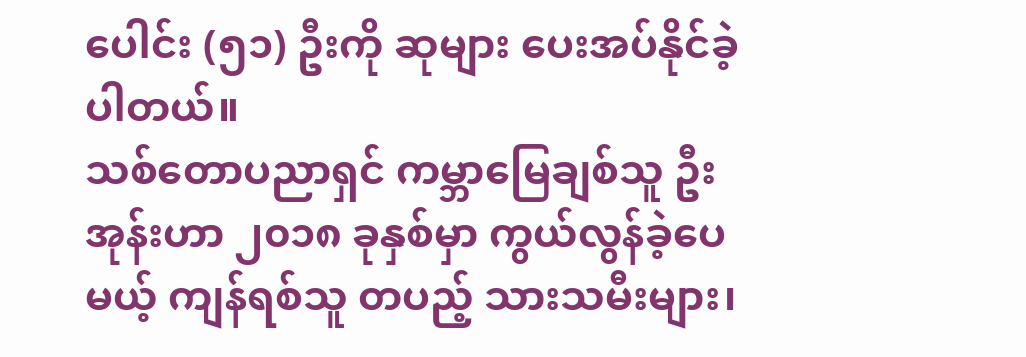ပေါင်း (၅၁) ဦးကို ဆုများ ပေးအပ်နိုင်ခဲ့ပါတယ်။
သစ်တောပညာရှင် ကမ္ဘာမြေချစ်သူ ဦးအုန်းဟာ ၂၀၁၈ ခုနှစ်မှာ ကွယ်လွန်ခဲ့ပေမယ့် ကျန်ရစ်သူ တပည့် သားသမီးများ၊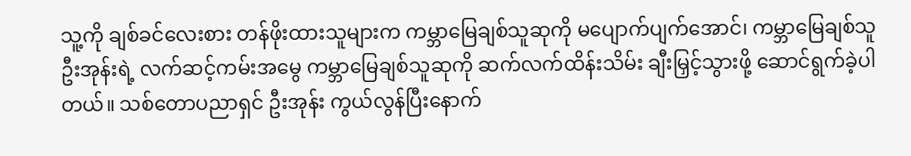သူ့ကို ချစ်ခင်လေးစား တန်ဖိုးထားသူများက ကမ္ဘာမြေချစ်သူဆုကို မပျောက်ပျက်အောင်၊ ကမ္ဘာမြေချစ်သူဦးအုန်းရဲ့ လက်ဆင့်ကမ်းအမွေ ကမ္ဘာမြေချစ်သူဆုကို ဆက်လက်ထိန်းသိမ်း ချီးမြှင့်သွားဖို့ ဆောင်ရွက်ခဲ့ပါတယ်။ သစ်တောပညာရှင် ဦးအုန်း ကွယ်လွန်ပြီးနောက်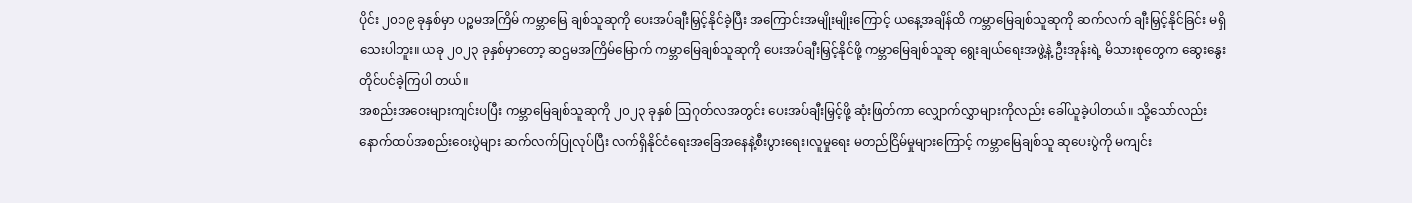ပိုင်း ၂၀၁၉ ခုနှစ်မှာ ပဉ္စမအကြိမ် ကမ္ဘာမြေ ချစ်သူဆုကို ပေးအပ်ချီးမြှင့်နိုင်ခဲ့ပြီး အကြောင်းအမျိုးမျိုးကြောင့် ယနေ့အချိန်ထိ ကမ္ဘာမြေချစ်သူဆုကို ဆက်လက် ချီးမြှင့်နိုင်ခြင်း မရှိသေးပါဘူး။ ယခု ၂၀၂၃ ခုနှစ်မှာတော့ ဆဌမအကြိမ်မြောက် ကမ္ဘာမြေချစ်သူဆုကို ပေးအပ်ချီးမြှင့်နိုင်ဖို့ ကမ္ဘာမြေချစ်သူဆု ရွေးချယ်ရေးအဖွဲ့နဲ့ ဦးအုန်းရဲ့ မိသားစုတွေက ဆွေးနွေးတိုင်ပင်ခဲ့ကြပါ တယ်။
အစည်းအဝေးများကျင်းပပြီး ကမ္ဘာမြေချစ်သူဆုကို ၂၀၂၃ ခုနှစ် ဩဂုတ်လအတွင်း ပေးအပ်ချီးမြှင့်ဖို့ ဆုံးဖြတ်ကာ လျှောက်လွှာများကိုလည်း ခေါ်ယူခဲ့ပါတယ်။ သို့သော်လည်း နောက်ထပ်အစည်းဝေးပွဲများ ဆက်လက်ပြုလုပ်ပြီး လက်ရှိနိုင်ငံရေးအခြေအနေနဲ့စီးပွားရေး၊လူမှုရေး မတည်ငြိမ်မှုများကြောင့် ကမ္ဘာမြေချစ်သူ ဆုပေးပွဲကို မကျင်း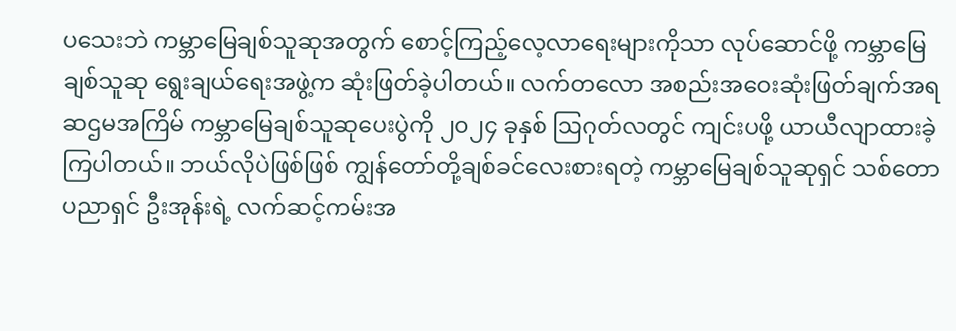ပသေးဘဲ ကမ္ဘာမြေချစ်သူဆုအတွက် စောင့်ကြည့်လေ့လာရေးများကိုသာ လုပ်ဆောင်ဖို့ ကမ္ဘာမြေချစ်သူဆု ရွေးချယ်ရေးအဖွဲ့က ဆုံးဖြတ်ခဲ့ပါတယ်။ လက်တလော အစည်းအဝေးဆုံးဖြတ်ချက်အရ ဆဌမအကြိမ် ကမ္ဘာမြေချစ်သူဆုပေးပွဲကို ၂၀၂၄ ခုနှစ် ဩဂုတ်လတွင် ကျင်းပဖို့ ယာယီလျာထားခဲ့ကြပါတယ်။ ဘယ်လိုပဲဖြစ်ဖြစ် ကျွန်တော်တို့ချစ်ခင်လေးစားရတဲ့ ကမ္ဘာမြေချစ်သူဆုရှင် သစ်တောပညာရှင် ဦးအုန်းရဲ့ လက်ဆင့်ကမ်းအ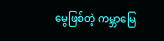မွေဖြစ်တဲ့ ကမ္ဘာမြေ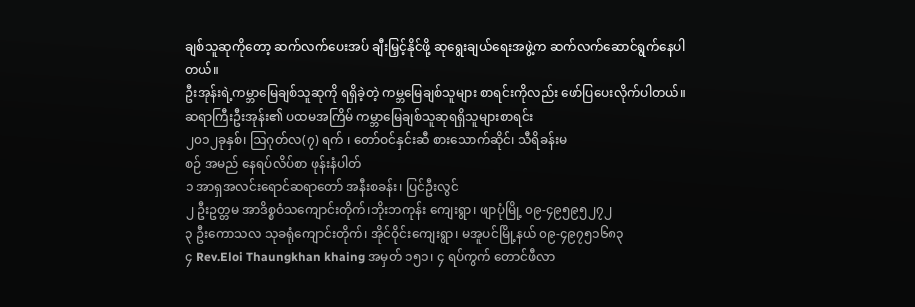ချစ်သူဆုကိုတော့ ဆက်လက်ပေးအပ် ချီးမြှင့်နိုင်ဖို့ ဆုရွေးချယ်ရေးအဖွဲ့က ဆက်လက်ဆောင်ရွက်နေပါတယ်။
ဦးအုန်းရဲ့ကမ္ဘာမြေချစ်သူဆုကို ရရှိခဲ့တဲ့ ကမ္ဘမြေချစ်သူများ စာရင်းကိုလည်း ဖော်ပြပေးလိုက်ပါတယ်။
ဆရာကြီးဦးအုန်း၏ ပထမအကြိမ် ကမ္ဘာမြေချစ်သူဆုရရှိသူများစာရင်း
၂၀၁၂ခုနှစ်၊ ဩဂုတ်လ(၇) ရက် ၊ တော်ဝင်နှင်းဆီ စားသောက်ဆိုင်၊ သီရိခန်းမ
စဉ် အမည် နေရပ်လိပ်စာ ဖုန်းနံပါတ်
၁ အာရှအလင်းရောင်ဆရာတော် အနီးစခန်း၊ ပြင်ဦးလွင်
၂ ဦးဥတ္တမ အာဒိစ္စဝံသကျောင်းတိုက်၊ဘိုးဘကုန်း ကျေးရွာ၊ ဖျာပုံမြို့ ၀၉-၄၉၅၉၅၂၇၂
၃ ဦးကောသလ သုခရုံကျောင်းတိုက်၊ အိုင်ဝိုင်းကျေးရွာ၊ မအူပင်မြို့နယ် ၀၉-၄၉၇၅၁၆၈၃
၄ Rev.Eloi Thaungkhan khaing အမှတ် ၁၅၁၊ ၄ ရပ်ကွက် တောင်ဖီလာ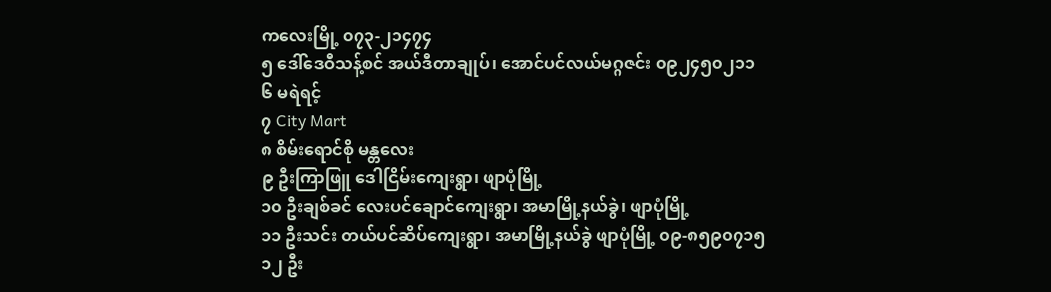ကလေးမြို့ ၀၇၃-၂၁၄၇၄
၅ ဒေါ်ဒေဝီသန့်စင် အယ်ဒီတာချုပ်၊ အောင်ပင်လယ်မဂ္ဂဇင်း ၀၉၂၄၅၀၂၁၁
၆ မရဲရင့်
၇ City Mart
၈ စိမ်းရောင်စို မန္တလေး
၉ ဦးကြာဖြူ ဒေါငြိမ်းကျေးရွာ၊ ဖျာပုံမြို့
၁၀ ဦးချစ်ခင် လေးပင်ချောင်ကျေးရွာ၊ အမာမြို့နယ်ခွဲ၊ ဖျာပုံမြို့
၁၁ ဦးသင်း တယ်ပင်ဆိပ်ကျေးရွာ၊ အမာမြို့နယ်ခွဲ ဖျာပုံမြို့ ၀၉-၈၅၉၀၇၁၅
၁၂ ဦး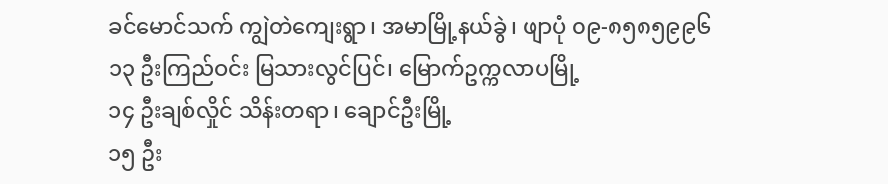ခင်မောင်သက် ကျွဲတဲကျေးရွာ၊ အမာမြို့နယ်ခွဲ၊ ဖျာပုံ ၀၉-၈၅၈၅၉၉၆
၁၃ ဦးကြည်ဝင်း မြသားလွင်ပြင်၊ မြောက်ဥက္ကလာပမြို့
၁၄ ဦးချစ်လှိုင် သိန်းတရာ၊ ချောင်ဦးမြို့
၁၅ ဦး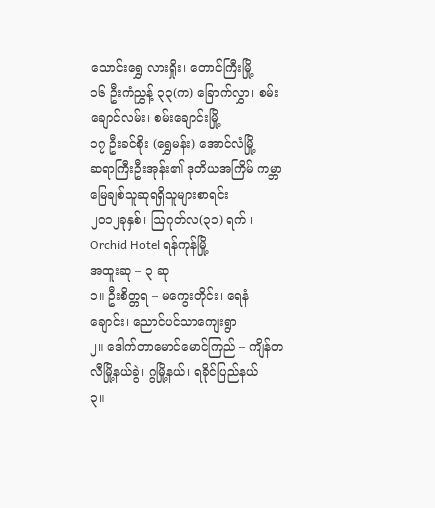သောင်းရွှေ လားရှိုး၊ တောင်ကြီးမြို့
၁၆ ဦးကံညွှန့် ၃၃(က) ခြောက်လွှာ၊ စမ်းချောင်လမ်း၊ စမ်းချောင်းမြို့
၁၇ ဦးခင်စိုး (ရွှေမန်း) အောင်လံမြို့
ဆရာကြီးဦးအုန်း၏ ဒုတိယအကြိမ် ကမ္ဘာမြေချစ်သူဆုရရှိသူများစာရင်း
၂၀၁၂ခုနှစ်၊ ဩဂုတ်လ(၃၁) ရက် ၊ Orchid Hotel ရန်ကုန်မြို့
အထူးဆု – ၃ ဆု
၁။ ဦးစိတ္တရ – မကွေးတိုင်း၊ ရေနံချောင်း၊ ညောင်ပင်သာကျေးရွာ
၂။ ဒေါက်တာမောင်မောင်ကြည် – ကျိန်တလီမြို့နယ်ခွဲ၊ ဂွမြို့နယ်၊ ရခိုင်ပြည်နယ်
၃။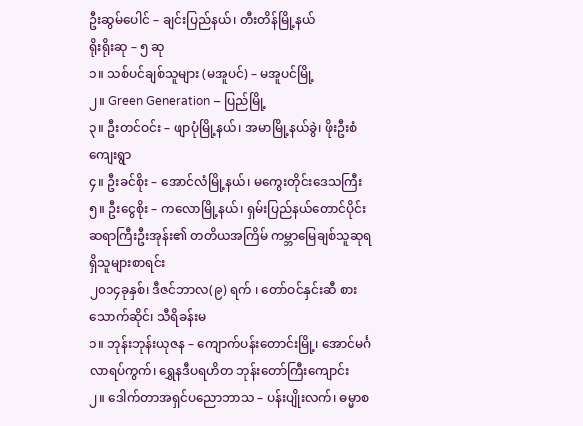ဦးဆွမ်ပေါင် – ချင်းပြည်နယ်၊ တီးတိန်မြို့နယ်
ရိုးရိုးဆု – ၅ ဆု
၁။ သစ်ပင်ချစ်သူများ (မအူပင်) – မအူပင်မြို့
၂။ Green Generation – ပြည်မြို့
၃။ ဦးတင်ဝင်း – ဖျာပုံမြို့နယ်၊ အမာမြို့နယ်ခွဲ၊ ဖိုးဦးစံကျေးရွာ
၄။ ဦးခင်စိုး – အောင်လံမြို့နယ်၊ မကွေးတိုင်းဒေသကြီး
၅။ ဦးငွေစိုး – ကလောမြို့နယ်၊ ရှမ်းပြည်နယ်တောင်ပိုင်း
ဆရာကြီးဦးအုန်း၏ တတိယအကြိမ် ကမ္ဘာမြေချစ်သူဆုရရှိသူများစာရင်း
၂၀၁၄ခုနှစ်၊ ဒီဇင်ဘာလ(၉) ရက် ၊ တော်ဝင်နှင်းဆီ စားသောက်ဆိုင်၊ သီရိခန်းမ
၁။ ဘုန်းဘုန်းယုဇန – ကျောက်ပန်းတောင်းမြို့၊ အောင်မင်္ဂလာရပ်ကွက်၊ ရွှေနဒီပရဟိတ ဘုန်းတော်ကြီးကျောင်း
၂။ ဒေါက်တာအရှင်ပညောဘာသ – ပန်းပျိုးလက်၊ ဓမ္မာစ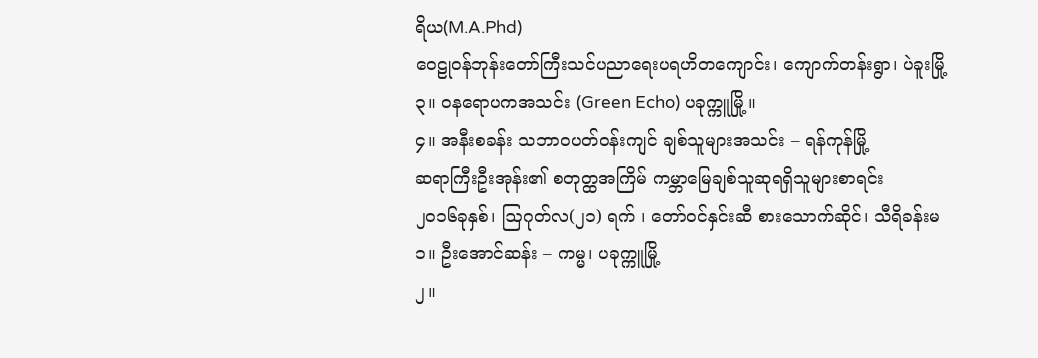ရိယ(M.A.Phd)
ဝေဠုဝန်ဘုန်းတော်ကြီးသင်ပညာရေးပရဟိတကျောင်း၊ ကျောက်တန်းရွာ၊ ပဲခူးမြို့
၃။ ဝနရောပကအသင်း (Green Echo) ပခုက္ကူမြို့။
၄။ အနီးစခန်း သဘာဝပတ်ဝန်းကျင် ချစ်သူများအသင်း – ရန်ကုန်မြို့
ဆရာကြီးဦးအုန်း၏ စတုတ္ထအကြိမ် ကမ္ဘာမြေချစ်သူဆုရရှိသူများစာရင်း
၂၀၁၆ခုနှစ်၊ ဩဂုတ်လ(၂၁) ရက် ၊ တော်ဝင်နှင်းဆီ စားသောက်ဆိုင်၊ သီရိခန်းမ
၁။ ဦးအောင်ဆန်း – ကမ္မ၊ ပခုက္ကူမြို့
၂။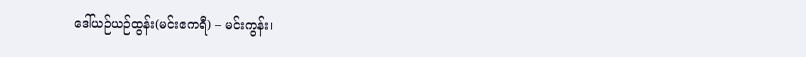ဒေါ်ယဉ်ယဉ်ထွန်း(မင်းဧကရီ) – မင်းကွန်း၊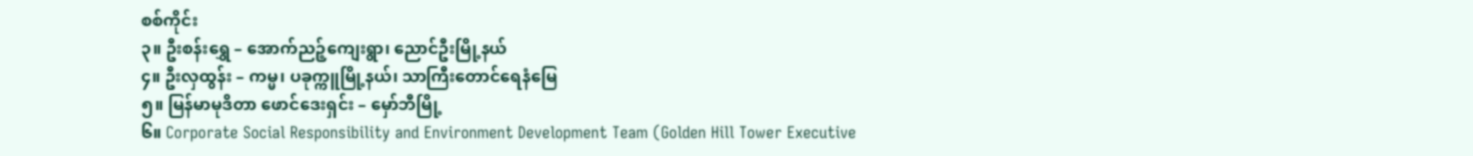စစ်ကိုင်း
၃။ ဦးစန်းရွှေ – အောက်ညဉ့်ကျေးရွာ၊ ညောင်ဦးမြို့နယ်
၄။ ဦးလှထွန်း – ကမ္မ၊ ပခုက္ကူမြို့နယ်၊ သာကြီးတောင်ရေနံမြေ
၅။ မြန်မာမုဒိတာ ဖောင်ဒေးရှင်း – မှော်ဘီမြို့
၆။ Corporate Social Responsibility and Environment Development Team (Golden Hill Tower Executive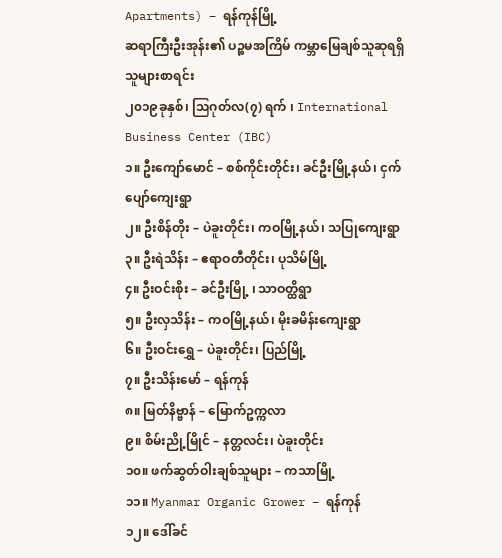Apartments) – ရန်ကုန်မြို့
ဆရာကြီးဦးအုန်း၏ ပဉ္စမအကြိမ် ကမ္ဘာမြေချစ်သူဆုရရှိသူများစာရင်း
၂၀၁၉ခုနှစ်၊ ဩဂုတ်လ(၇) ရက် ၊ International Business Center (IBC)
၁။ ဦးကျော်မောင် – စစ်ကိုင်းတိုင်း၊ ခင်ဦးမြို့နယ်၊ ငှက်ပျော်ကျေးရွာ
၂။ ဦးစိန်တိုး – ပဲခူးတိုင်း၊ ကဝမြို့နယ်၊ သပြုကျေးရွာ
၃။ ဦးရဲသိန်း – ဧရာဝတီတိုင်း၊ ပုသိမ်မြို့
၄။ ဦးဝင်းစိုး – ခင်ဦးမြို့ ၊ သာဝတ္ထိရွာ
၅။ ဦးလှသိန်း – ကဝမြို့နယ်၊ မိုးခမိန်းကျေးရွာ
၆။ ဦးဝင်းရွှေ – ပဲခူးတိုင်း၊ ပြည်မြို့
၇။ ဦးသိန်းမော် – ရန်ကုန်
၈။ မြတ်နိဗ္ဗာန် – မြောက်ဥက္ကလာ
၉။ စိမ်းညို့မြိုင် – နတ္တလင်း၊ ပဲခူးတိုင်း
၁၀။ ဖက်ဆွတ်ဝါးချစ်သူများ – ကသာမြို့
၁၁။ Myanmar Organic Grower – ရန်ကုန်
၁၂။ ဒေါ်ခင်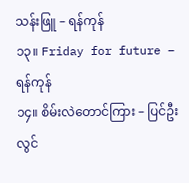သန်းဖြူ – ရန်ကုန်
၁၃။ Friday for future – ရန်ကုန်
၁၄။ စိမ်းလဲတောင်ကြား – ပြင်ဦးလွင်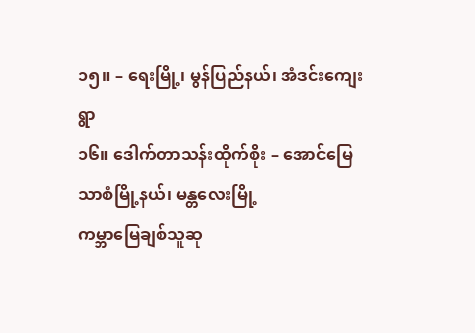၁၅။ – ရေးမြို့၊ မွန်ပြည်နယ်၊ အံဒင်းကျေးရွာ
၁၆။ ဒေါက်တာသန်းထိုက်စိုး – အောင်မြေသာစံမြို့နယ်၊ မန္တလေးမြို့
ကမ္ဘာမြေချစ်သူဆု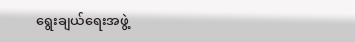ရွေးချယ်ရေးအဖွဲ့